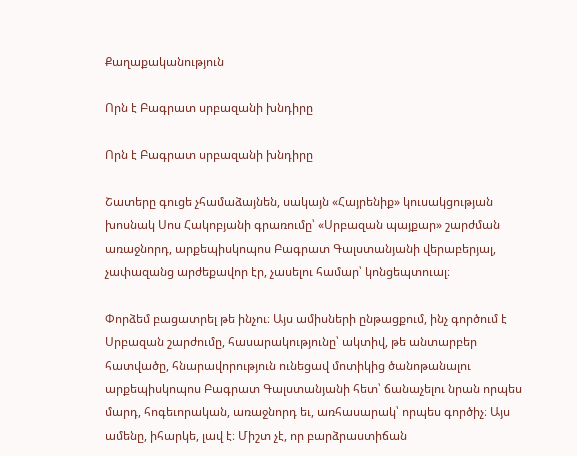Քաղաքականություն

Որն է Բագրատ սրբազանի խնդիրը

Որն է Բագրատ սրբազանի խնդիրը

Շատերը գուցե չհամաձայնեն, սակայն «Հայրենիք» կուսակցության խոսնակ Սոս Հակոբյանի գրառումը՝ «Սրբազան պայքար» շարժման առաջնորդ, արքեպիսկոպոս Բագրատ Գալստանյանի վերաբերյալ, չափազանց արժեքավոր էր, չասելու համար՝ կոնցեպտուալ։

Փորձեմ բացատրել թե ինչու։ Այս ամիսների ընթացքում, ինչ գործում է Սրբազան շարժումը, հասարակությունը՝ ակտիվ, թե անտարբեր հատվածը, հնարավորություն ունեցավ մոտիկից ծանոթանալու արքեպիսկոպոս Բագրատ Գալստանյանի հետ՝ ճանաչելու նրան որպես մարդ, հոգեւորական, առաջնորդ եւ, առհասարակ՝ որպես գործիչ։ Այս ամենը, իհարկե, լավ է։ Միշտ չէ, որ բարձրաստիճան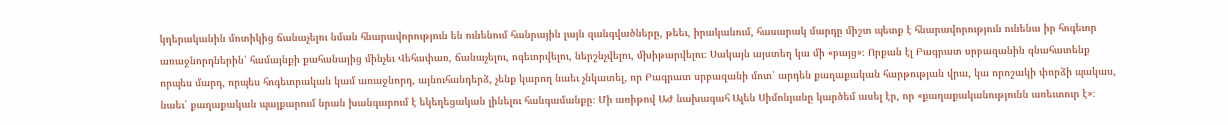կղերականին մոտիկից ճանաչելու նման հնարավորություն են ունենում հանրային լայն զանգվածները, թեեւ, իրականում, հասարակ մարդը միշտ պետք է հնարավորություն ունենա իր հոգեւոր առաջնորդներին՝ համայնքի քահանայից մինչեւ Վեհափառ, ճանաչելու, ոգեւորվելու, ներշնչվելու, մխիթարվելու։ Սակայն այստեղ կա մի «բայց»։ Որքան էլ Բագրատ սրբազանին գնահատենք որպես մարդ, որպես հոգեւորական կամ առաջնորդ, այնուհանդերձ, չենք կարող նաեւ չնկատել, որ Բագրատ սրբազանի մոտ՝ արդեն քաղաքական հարթության վրա, կա որոշակի փորձի պակաս, նաեւ՝ քաղաքական պայքարում նրան խանգարում է եկեղեցական լինելու հանգամանքը։ Մի առիթով ԱԺ նախագահ Ալեն Սիմոնյանը կարծեմ ասել էր, որ «քաղաքականությունն առեւտուր է»։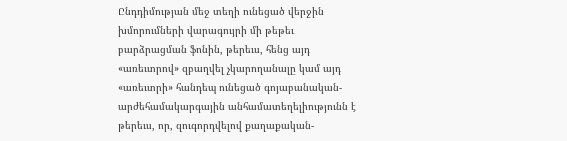Ընդդիմության մեջ տեղի ունեցած վերջին խմորումների վարագույրի մի թեթեւ բարձրացման ֆոնին, թերեւս, հենց այդ «առեւտրով» զբաղվել չկարողանալը կամ այդ «առեւտրի» հանդեպ ունեցած գոյաբանական-արժեհամակարգային անհամատեղելիությունն է թերեւս, որ, զուգորդվելով քաղաքական-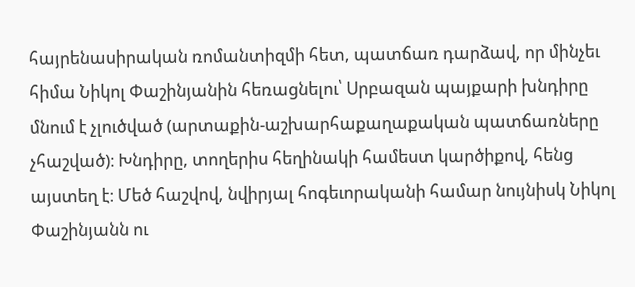հայրենասիրական ռոմանտիզմի հետ, պատճառ դարձավ, որ մինչեւ հիմա Նիկոլ Փաշինյանին հեռացնելու՝ Սրբազան պայքարի խնդիրը մնում է չլուծված (արտաքին-աշխարհաքաղաքական պատճառները չհաշված)։ Խնդիրը, տողերիս հեղինակի համեստ կարծիքով, հենց այստեղ է։ Մեծ հաշվով, նվիրյալ հոգեւորականի համար նույնիսկ Նիկոլ Փաշինյանն ու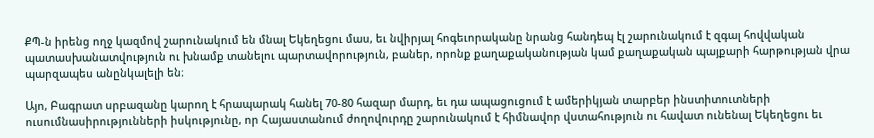ՔՊ-ն իրենց ողջ կազմով շարունակում են մնալ Եկեղեցու մաս, եւ նվիրյալ հոգեւորականը նրանց հանդեպ էլ շարունակում է զգալ հովվական պատասխանատվություն ու խնամք տանելու պարտավորություն, բաներ, որոնք քաղաքականության կամ քաղաքական պայքարի հարթության վրա պարզապես անընկալելի են։

Այո, Բագրատ սրբազանը կարող է հրապարակ հանել 70-80 հազար մարդ, եւ դա ապացուցում է ամերիկյան տարբեր ինստիտուտների ուսումնասիրությունների իսկությունը, որ Հայաստանում ժողովուրդը շարունակում է հիմնավոր վստահություն ու հավատ ունենալ Եկեղեցու եւ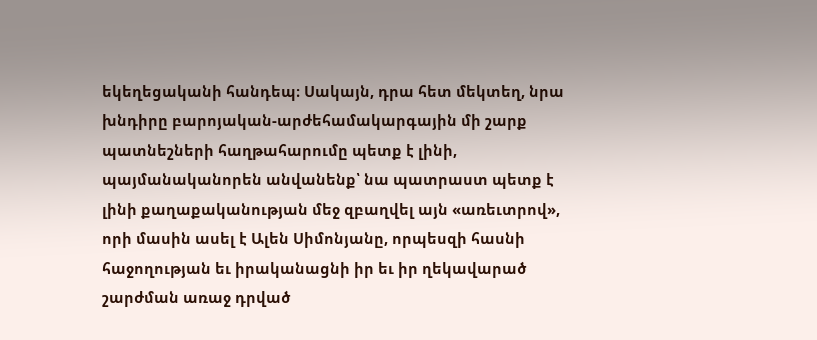եկեղեցականի հանդեպ։ Սակայն, դրա հետ մեկտեղ, նրա խնդիրը բարոյական-արժեհամակարգային մի շարք պատնեշների հաղթահարումը պետք է լինի, պայմանականորեն անվանենք՝ նա պատրաստ պետք է լինի քաղաքականության մեջ զբաղվել այն «առեւտրով», որի մասին ասել է Ալեն Սիմոնյանը, որպեսզի հասնի հաջողության եւ իրականացնի իր եւ իր ղեկավարած շարժման առաջ դրված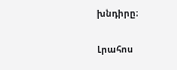խնդիրը։

Լրահոս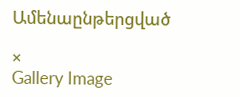Ամենաընթերցված

×
Gallery Image